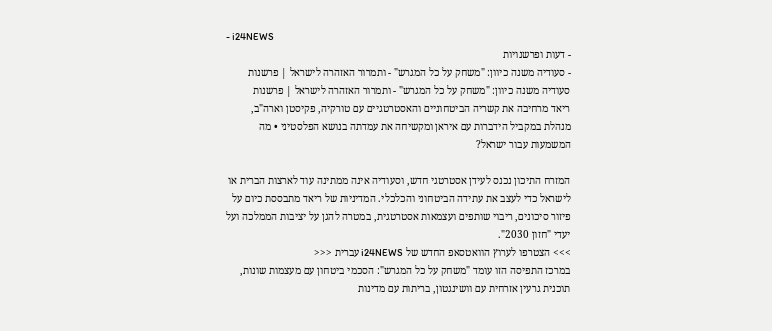- i24NEWS
- דעות ופרשנויות
- סעודיה משנה כיוון: "משחק על כל המגרש" - ותמרור האזהרה לישראל | פרשנות
סעודיה משנה כיוון: "משחק על כל המגרש" - ותמרור האזהרה לישראל | פרשנות
ריאד מרחיבה את קשריה הביטחוניים והאסטרטגיים עם טורקיה, פקיסטן וארה"ב, מנהלת במקביל הידברות עם איראן ומקשיחה את עמדתה בנושא הפלסטיני • מה המשמעות עבור ישראל?

המזרח התיכון נכנס לעידן אסטרטגי חדש, וסעודיה אינה ממתינה עוד לארצות הברית או לישראל כדי לעצב את עתידה הביטחוני והכלכלי. המדיניות של ריאד מתבססת כיום על פיזור סיכונים, ריבוי שותפים ועצמאות אסטרטגית, במטרה להגן על יציבות הממלכה ועל יעדי "חזון 2030".
>>> הצטרפו לערוץ הוואטסאפ החדש של i24NEWS עברית <<<
במרכז התפיסה הזו עומד "משחק על כל המגרש": הסכמי ביטחון עם מעצמות שונות, תוכנית גרעין אזרחית עם וושינגטון, בריתות עם מדינות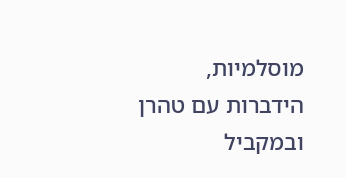מוסלמיות, הידברות עם טהרן ובמקביל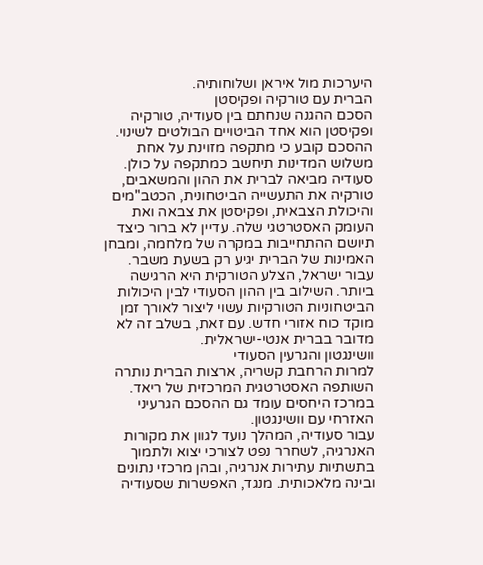היערכות מול איראן ושלוחותיה.
הברית עם טורקיה ופקיסטן
הסכם ההגנה שנחתם בין סעודיה, טורקיה ופקיסטן הוא אחד הביטויים הבולטים לשינוי. ההסכם קובע כי מתקפה מזוינת על אחת משלוש המדינות תיחשב כמתקפה על כולן.
סעודיה מביאה לברית את ההון והמשאבים, טורקיה את התעשייה הביטחונית, הכטב"מים והיכולת הצבאית, ופקיסטן את צבאה ואת העומק האסטרטגי שלה. עדיין לא ברור כיצד תיושם ההתחייבות במקרה של מלחמה, ומבחן האמינות של הברית יגיע רק בשעת משבר.
עבור ישראל, הצלע הטורקית היא הרגישה ביותר. השילוב בין ההון הסעודי לבין היכולות הביטחוניות הטורקיות עשוי ליצור לאורך זמן מוקד כוח אזורי חדש. עם זאת, בשלב זה לא מדובר בברית אנטי-ישראלית.
וושינגטון והגרעין הסעודי
למרות הרחבת קשריה, ארצות הברית נותרה השותפה האסטרטגית המרכזית של ריאד. במרכז היחסים עומד גם ההסכם הגרעיני האזרחי עם וושינגטון.
עבור סעודיה, המהלך נועד לגוון את מקורות האנרגיה, לשחרר נפט לצורכי יצוא ולתמוך בתשתיות עתירות אנרגיה, ובהן מרכזי נתונים ובינה מלאכותית. מנגד, האפשרות שסעודיה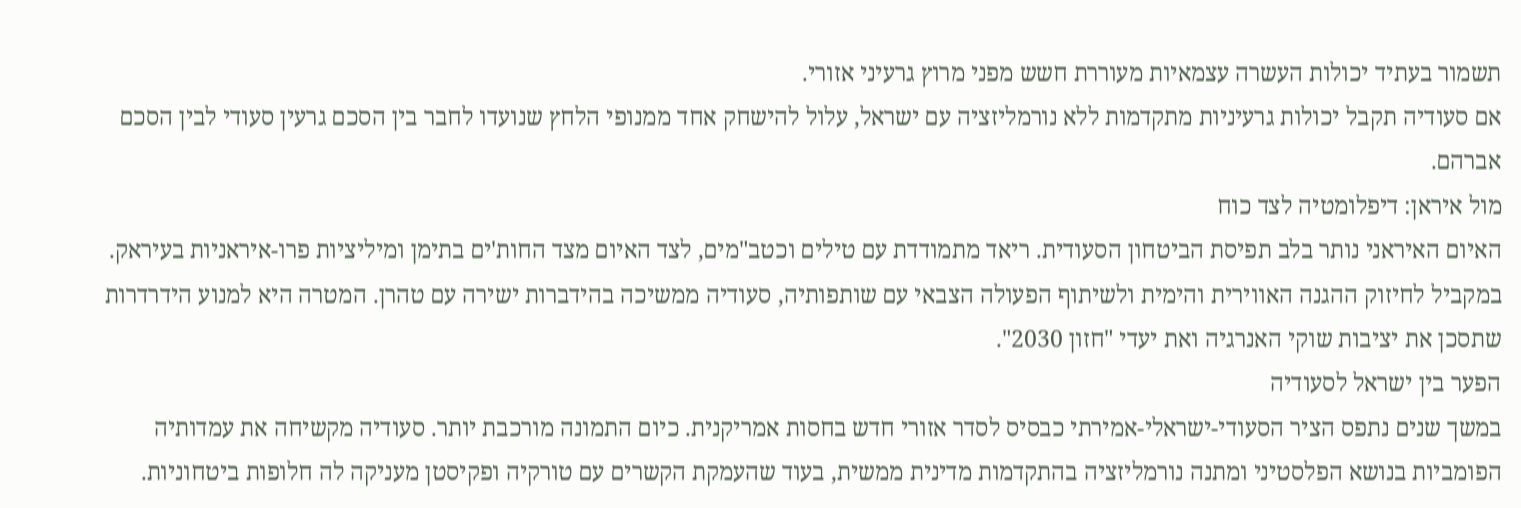תשמור בעתיד יכולות העשרה עצמאיות מעוררת חשש מפני מרוץ גרעיני אזורי.
אם סעודיה תקבל יכולות גרעיניות מתקדמות ללא נורמליזציה עם ישראל, עלול להישחק אחד ממנופי הלחץ שנועדו לחבר בין הסכם גרעין סעודי לבין הסכם אברהם.
מול איראן: דיפלומטיה לצד כוח
האיום האיראני נותר בלב תפיסת הביטחון הסעודית. ריאד מתמודדת עם טילים וכטב"מים, לצד האיום מצד החות'ים בתימן ומיליציות פרו-איראניות בעיראק.
במקביל לחיזוק ההגנה האווירית והימית ולשיתוף הפעולה הצבאי עם שותפותיה, סעודיה ממשיכה בהידברות ישירה עם טהרן. המטרה היא למנוע הידרדרות שתסכן את יציבות שוקי האנרגיה ואת יעדי "חזון 2030".
הפער בין ישראל לסעודיה
במשך שנים נתפס הציר הסעודי-ישראלי-אמירתי כבסיס לסדר אזורי חדש בחסות אמריקנית. כיום התמונה מורכבת יותר. סעודיה מקשיחה את עמדותיה הפומביות בנושא הפלסטיני ומתנה נורמליזציה בהתקדמות מדינית ממשית, בעוד שהעמקת הקשרים עם טורקיה ופקיסטן מעניקה לה חלופות ביטחוניות.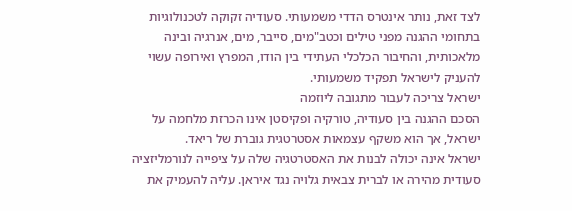לצד זאת, נותר אינטרס הדדי משמעותי. סעודיה זקוקה לטכנולוגיות בתחומי ההגנה מפני טילים וכטב"מים, סייבר, מים, אנרגיה ובינה מלאכותית, והחיבור הכלכלי העתידי בין הודו, המפרץ ואירופה עשוי להעניק לישראל תפקיד משמעותי.
ישראל צריכה לעבור מתגובה ליוזמה
הסכם ההגנה בין סעודיה, טורקיה ופקיסטן אינו הכרזת מלחמה על ישראל, אך הוא משקף עצמאות אסטרטגית גוברת של ריאד.
ישראל אינה יכולה לבנות את האסטרטגיה שלה על ציפייה לנורמליזציה סעודית מהירה או לברית צבאית גלויה נגד איראן. עליה להעמיק את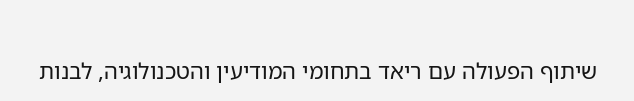שיתוף הפעולה עם ריאד בתחומי המודיעין והטכנולוגיה, לבנות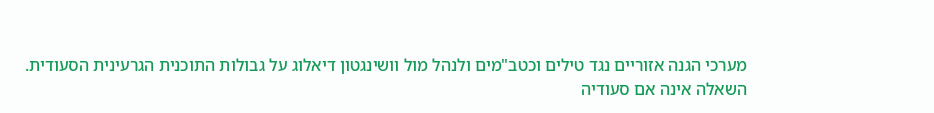מערכי הגנה אזוריים נגד טילים וכטב"מים ולנהל מול וושינגטון דיאלוג על גבולות התוכנית הגרעינית הסעודית.
השאלה אינה אם סעודיה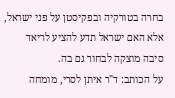בחרה בטורקיה ובפקיסטן על פני ישראל, אלא האם ישראל תדע להציע לריאד סיבה מוצקה לבחור גם בה.
על הכותב: ד"ר איתן לסרי, מומחה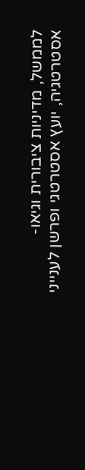לממשל, מדיניות ציבורית וגיאו-אסטרטגיה, יועץ אסטרטגי ופרשן לענייני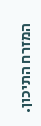המזרח התיכון.